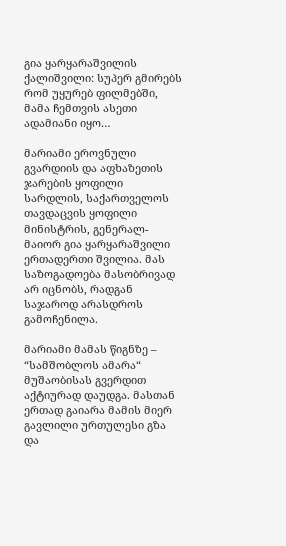გია ყარყარაშვილის ქალიშვილი: სუპერ გმირებს რომ უყურებ ფილმებში, მამა ჩემთვის ასეთი ადამიანი იყო…

მარიამი ეროვნული გვარდიის და აფხაზეთის ჯარების ყოფილი სარდლის, საქართველოს თავდაცვის ყოფილი მინისტრის, გენერალ-მაიორ გია ყარყარაშვილი ერთადერთი შვილია. მას საზოგადოება მასობრივად არ იცნობს, რადგან საჯაროდ არასდროს გამოჩენილა.

მარიამი მამას წიგნზე – “სამშობლოს ამარა“ მუშაობისას გვერდით აქტიურად დაუდგა. მასთან ერთად გაიარა მამის მიერ გავლილი ურთულესი გზა და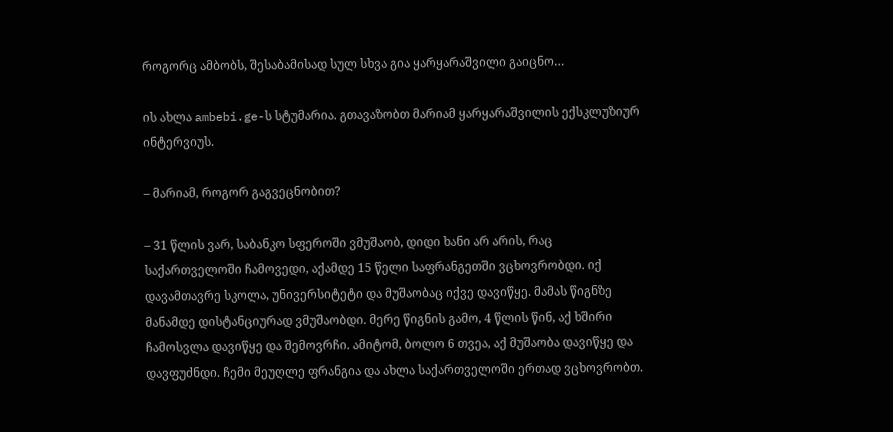როგორც ამბობს, შესაბამისად სულ სხვა გია ყარყარაშვილი გაიცნო…

ის ახლა ambebi.ge-ს სტუმარია. გთავაზობთ მარიამ ყარყარაშვილის ექსკლუზიურ ინტერვიუს.

– მარიამ, როგორ გაგვეცნობით?

– 31 წლის ვარ, საბანკო სფეროში ვმუშაობ, დიდი ხანი არ არის, რაც საქართველოში ჩამოვედი, აქამდე 15 წელი საფრანგეთში ვცხოვრობდი. იქ დავამთავრე სკოლა, უნივერსიტეტი და მუშაობაც იქვე დავიწყე. მამას წიგნზე მანამდე დისტანციურად ვმუშაობდი. მერე წიგნის გამო, 4 წლის წინ, აქ ხშირი ჩამოსვლა დავიწყე და შემოვრჩი. ამიტომ, ბოლო 6 თვეა, აქ მუშაობა დავიწყე და დავფუძნდი. ჩემი მეუღლე ფრანგია და ახლა საქართველოში ერთად ვცხოვრობთ.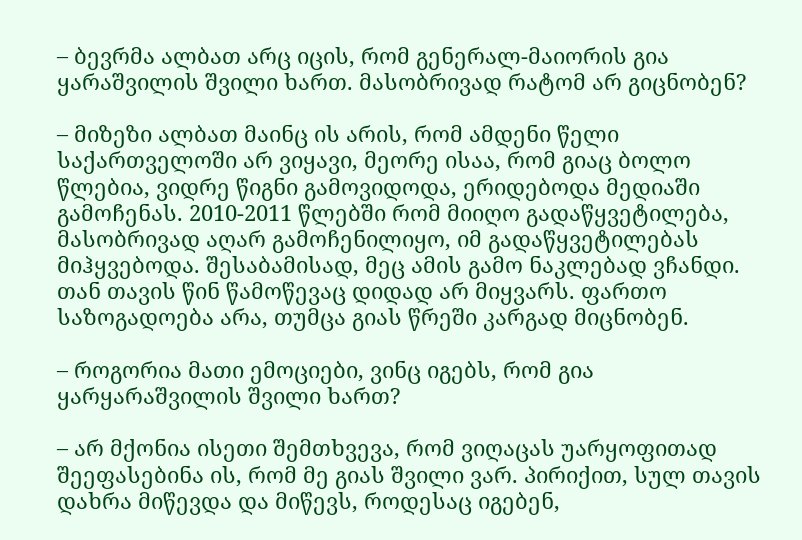– ბევრმა ალბათ არც იცის, რომ გენერალ-მაიორის გია ყარაშვილის შვილი ხართ. მასობრივად რატომ არ გიცნობენ?

– მიზეზი ალბათ მაინც ის არის, რომ ამდენი წელი საქართველოში არ ვიყავი, მეორე ისაა, რომ გიაც ბოლო წლებია, ვიდრე წიგნი გამოვიდოდა, ერიდებოდა მედიაში გამოჩენას. 2010-2011 წლებში რომ მიიღო გადაწყვეტილება, მასობრივად აღარ გამოჩენილიყო, იმ გადაწყვეტილებას მიჰყვებოდა. შესაბამისად, მეც ამის გამო ნაკლებად ვჩანდი. თან თავის წინ წამოწევაც დიდად არ მიყვარს. ფართო საზოგადოება არა, თუმცა გიას წრეში კარგად მიცნობენ.

– როგორია მათი ემოციები, ვინც იგებს, რომ გია ყარყარაშვილის შვილი ხართ?

– არ მქონია ისეთი შემთხვევა, რომ ვიღაცას უარყოფითად შეეფასებინა ის, რომ მე გიას შვილი ვარ. პირიქით, სულ თავის დახრა მიწევდა და მიწევს, როდესაც იგებენ,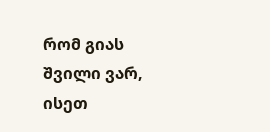რომ გიას შვილი ვარ, ისეთ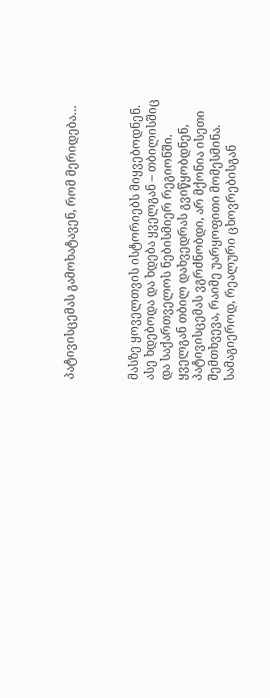პატივისცემას გამოხატავენ, რომ მერიდება…



მასზე ყოველთვის ისტორიებს მიყვებოდნენ. ასე ხდებოდა და ხდება ყველგან – თბილისშიც და საქართველოს ნებისმიერ რეგიონში. ყველგან თბილ დახვედრას გვიწყობდნენ, პატივისცემას ვგრძნობდი, არ მქონია ისეთი შემთხვევა, რაიმე უარყოფითი მომესმინა. სამაგიეროდ, რეალური ცხოვრებისგან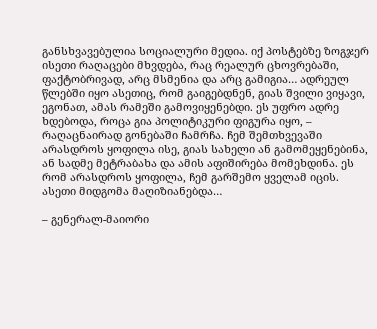განსხვავებულია სოციალური მედია. იქ პოსტებზე ზოგჯერ ისეთი რაღაცები მხვდება, რაც რეალურ ცხოვრებაში, ფაქტობრივად, არც მსმენია და არც გამიგია… ადრეულ წლებში იყო ასეთიც, რომ გაიგებდნენ, გიას შვილი ვიყავი, ეგონათ, ამას რამეში გამოვიყენებდი. ეს უფრო ადრე ხდებოდა, როცა გია პოლიტიკური ფიგურა იყო, – რაღაცნაირად გონებაში ჩამრჩა. ჩემ შემთხვევაში არასდროს ყოფილა ისე, გიას სახელი ან გამომეყენებინა, ან სადმე მეტრაბახა და ამის აფიშირება მომეხდინა. ეს რომ არასდროს ყოფილა, ჩემ გარშემო ყველამ იცის. ასეთი მიდგომა მაღიზიანებდა…

– გენერალ-მაიორი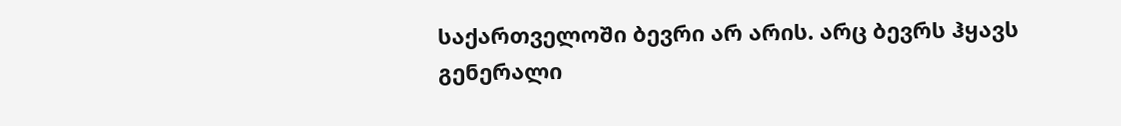საქართველოში ბევრი არ არის. არც ბევრს ჰყავს გენერალი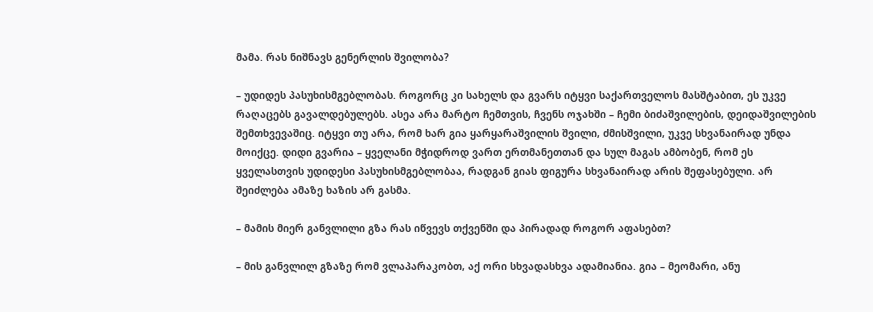მამა. რას ნიშნავს გენერლის შვილობა?

– უდიდეს პასუხისმგებლობას. როგორც კი სახელს და გვარს იტყვი საქართველოს მასშტაბით, ეს უკვე რაღაცებს გავალდებულებს. ასეა არა მარტო ჩემთვის, ჩვენს ოჯახში – ჩემი ბიძაშვილების, დეიდაშვილების შემთხვევაშიც. იტყვი თუ არა, რომ ხარ გია ყარყარაშვილის შვილი, ძმისშვილი, უკვე სხვანაირად უნდა მოიქცე. დიდი გვარია – ყველანი მჭიდროდ ვართ ერთმანეთთან და სულ მაგას ამბობენ, რომ ეს ყველასთვის უდიდესი პასუხისმგებლობაა, რადგან გიას ფიგურა სხვანაირად არის შეფასებული. არ შეიძლება ამაზე ხაზის არ გასმა.

– მამის მიერ განვლილი გზა რას იწვევს თქვენში და პირადად როგორ აფასებთ?

– მის განვლილ გზაზე რომ ვლაპარაკობთ, აქ ორი სხვადასხვა ადამიანია. გია – მეომარი, ანუ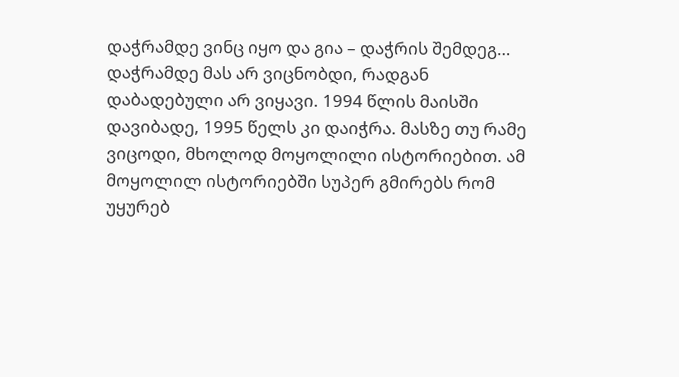დაჭრამდე ვინც იყო და გია – დაჭრის შემდეგ… დაჭრამდე მას არ ვიცნობდი, რადგან დაბადებული არ ვიყავი. 1994 წლის მაისში დავიბადე, 1995 წელს კი დაიჭრა. მასზე თუ რამე ვიცოდი, მხოლოდ მოყოლილი ისტორიებით. ამ მოყოლილ ისტორიებში სუპერ გმირებს რომ უყურებ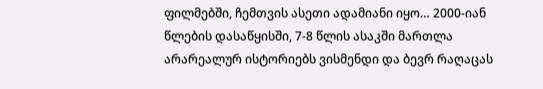ფილმებში, ჩემთვის ასეთი ადამიანი იყო… 2000-იან წლების დასაწყისში, 7-8 წლის ასაკში მართლა არარეალურ ისტორიებს ვისმენდი და ბევრ რაღაცას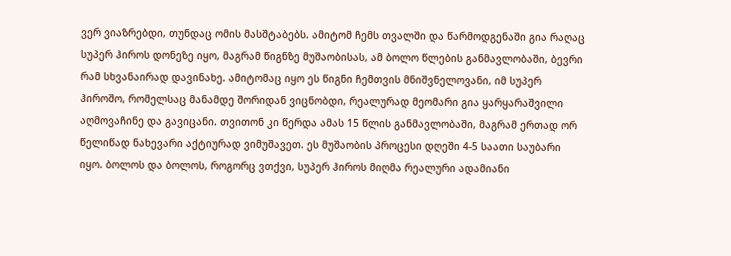ვერ ვიაზრებდი, თუნდაც ომის მასშტაბებს. ამიტომ ჩემს თვალში და წარმოდგენაში გია რაღაც სუპერ ჰიროს დონეზე იყო, მაგრამ წიგნზე მუშაობისას, ამ ბოლო წლების განმავლობაში, ბევრი რამ სხვანაირად დავინახე. ამიტომაც იყო ეს წიგნი ჩემთვის მნიშვნელოვანი, იმ სუპერ ჰიროშო, რომელსაც მანამდე შორიდან ვიცნობდი, რეალურად მეომარი გია ყარყარაშვილი აღმოვაჩინე და გავიცანი. თვითონ კი წერდა ამას 15 წლის განმავლობაში, მაგრამ ერთად ორ წელიწად ნახევარი აქტიურად ვიმუშავეთ. ეს მუშაობის პროცესი დღეში 4-5 საათი საუბარი იყო. ბოლოს და ბოლოს, როგორც ვთქვი, სუპერ ჰიროს მიღმა რეალური ადამიანი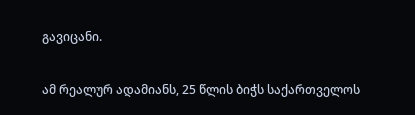გავიცანი.

ამ რეალურ ადამიანს, 25 წლის ბიჭს საქართველოს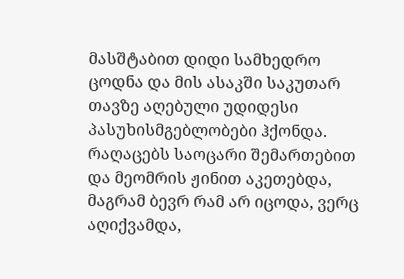მასშტაბით დიდი სამხედრო ცოდნა და მის ასაკში საკუთარ თავზე აღებული უდიდესი პასუხისმგებლობები ჰქონდა. რაღაცებს საოცარი შემართებით და მეომრის ჟინით აკეთებდა, მაგრამ ბევრ რამ არ იცოდა, ვერც აღიქვამდა,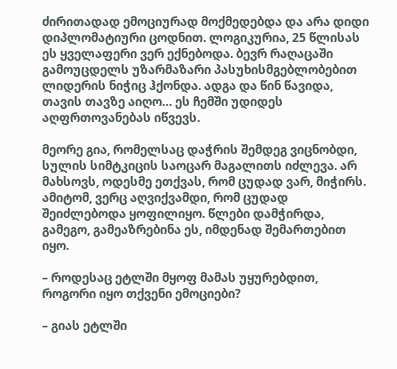ძირითადად ემოციურად მოქმედებდა და არა დიდი დიპლომატიური ცოდნით. ლოგიკურია, 25 წლისას ეს ყველაფერი ვერ ექნებოდა. ბევრ რაღაცაში გამოუცდელს უზარმაზარი პასუხისმგებლობებით ლიდერის ნიჭიც ჰქონდა. ადგა და წინ წავიდა, თავის თავზე აიღო… ეს ჩემში უდიდეს აღფრთოვანებას იწვევს.

მეორე გია, რომელსაც დაჭრის შემდეგ ვიცნობდი, სულის სიმტკიცის საოცარ მაგალითს იძლევა. არ მახსოვს, ოდესმე ეთქვას, რომ ცუდად ვარ, მიჭირს. ამიტომ, ვერც აღვიქვამდი, რომ ცუდად შეიძლებოდა ყოფილიყო. წლები დამჭირდა, გამეგო, გამეაზრებინა ეს, იმდენად შემართებით იყო.

– როდესაც ეტლში მყოფ მამას უყურებდით, როგორი იყო თქვენი ემოციები?

– გიას ეტლში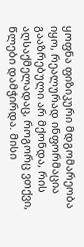ყოფნა ფიზიკური მდგომარეობა იყო, რეალურად ინფორმაცია გააზრებული არ მქონდა, რის აღსაქმელადაც, როგორც ვთქვი, წლები დამჭირდა. მისი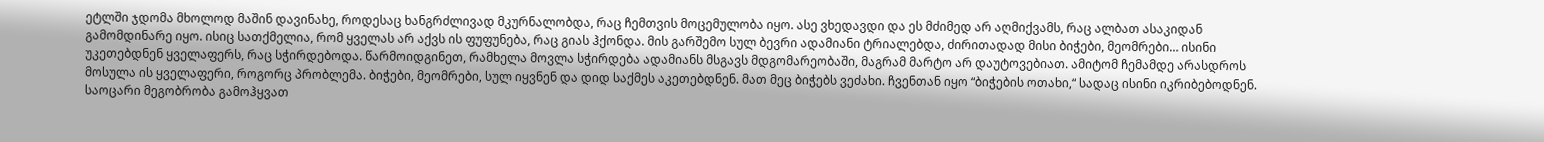ეტლში ჯდომა მხოლოდ მაშინ დავინახე, როდესაც ხანგრძლივად მკურნალობდა, რაც ჩემთვის მოცემულობა იყო. ასე ვხედავდი და ეს მძიმედ არ აღმიქვამს, რაც ალბათ ასაკიდან გამომდინარე იყო. ისიც სათქმელია, რომ ყველას არ აქვს ის ფუფუნება, რაც გიას ჰქონდა. მის გარშემო სულ ბევრი ადამიანი ტრიალებდა, ძირითადად მისი ბიჭები, მეომრები… ისინი უკეთებდნენ ყველაფერს, რაც სჭირდებოდა. წარმოიდგინეთ, რამხელა მოვლა სჭირდება ადამიანს მსგავს მდგომარეობაში, მაგრამ მარტო არ დაუტოვებიათ. ამიტომ ჩემამდე არასდროს მოსულა ის ყველაფერი, როგორც პრობლემა. ბიჭები, მეომრები, სულ იყვნენ და დიდ საქმეს აკეთებდნენ. მათ მეც ბიჭებს ვეძახი. ჩვენთან იყო “ბიჭების ოთახი,“ სადაც ისინი იკრიბებოდნენ. საოცარი მეგობრობა გამოჰყვათ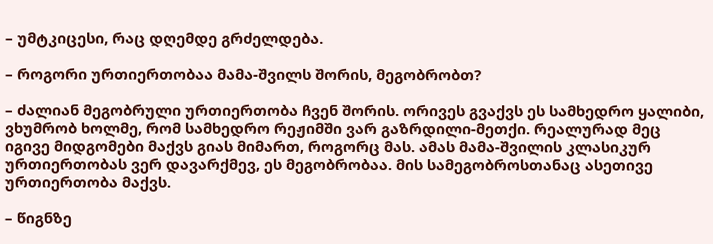– უმტკიცესი, რაც დღემდე გრძელდება.

– როგორი ურთიერთობაა მამა-შვილს შორის, მეგობრობთ?

– ძალიან მეგობრული ურთიერთობა ჩვენ შორის. ორივეს გვაქვს ეს სამხედრო ყალიბი, ვხუმრობ ხოლმე, რომ სამხედრო რეჟიმში ვარ გაზრდილი-მეთქი. რეალურად მეც იგივე მიდგომები მაქვს გიას მიმართ, როგორც მას. ამას მამა-შვილის კლასიკურ ურთიერთობას ვერ დავარქმევ, ეს მეგობრობაა. მის სამეგობროსთანაც ასეთივე ურთიერთობა მაქვს.

– წიგნზე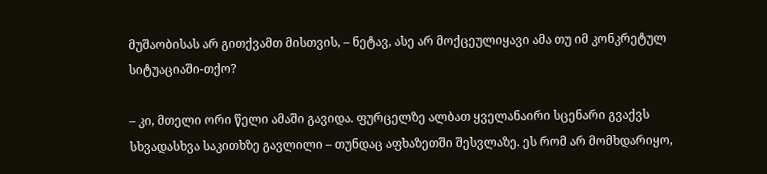მუშაობისას არ გითქვამთ მისთვის, – ნეტავ, ასე არ მოქცეულიყავი ამა თუ იმ კონკრეტულ სიტუაციაში-თქო?

– კი, მთელი ორი წელი ამაში გავიდა. ფურცელზე ალბათ ყველანაირი სცენარი გვაქვს სხვადასხვა საკითხზე გავლილი – თუნდაც აფხაზეთში შესვლაზე. ეს რომ არ მომხდარიყო,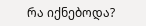რა იქნებოდა?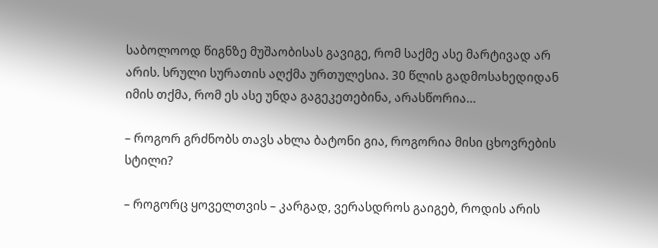საბოლოოდ წიგნზე მუშაობისას გავიგე, რომ საქმე ასე მარტივად არ არის. სრული სურათის აღქმა ურთულესია. 30 წლის გადმოსახედიდან იმის თქმა, რომ ეს ასე უნდა გაგეკეთებინა, არასწორია…

– როგორ გრძნობს თავს ახლა ბატონი გია, როგორია მისი ცხოვრების სტილი?

– როგორც ყოველთვის – კარგად, ვერასდროს გაიგებ, როდის არის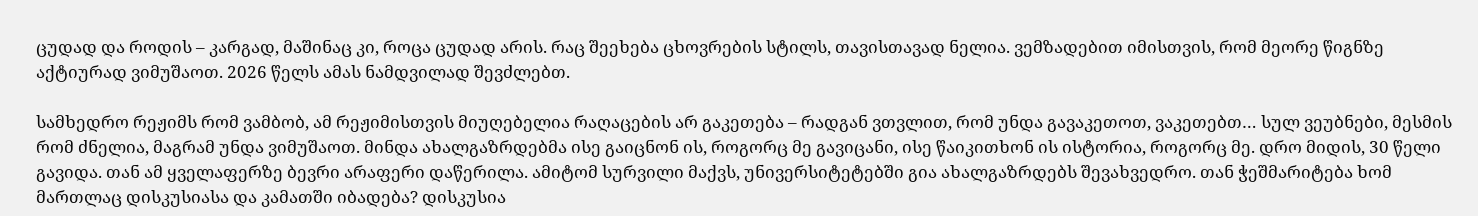ცუდად და როდის – კარგად, მაშინაც კი, როცა ცუდად არის. რაც შეეხება ცხოვრების სტილს, თავისთავად ნელია. ვემზადებით იმისთვის, რომ მეორე წიგნზე აქტიურად ვიმუშაოთ. 2026 წელს ამას ნამდვილად შევძლებთ.

სამხედრო რეჟიმს რომ ვამბობ, ამ რეჟიმისთვის მიუღებელია რაღაცების არ გაკეთება – რადგან ვთვლით, რომ უნდა გავაკეთოთ, ვაკეთებთ… სულ ვეუბნები, მესმის რომ ძნელია, მაგრამ უნდა ვიმუშაოთ. მინდა ახალგაზრდებმა ისე გაიცნონ ის, როგორც მე გავიცანი, ისე წაიკითხონ ის ისტორია, როგორც მე. დრო მიდის, 30 წელი გავიდა. თან ამ ყველაფერზე ბევრი არაფერი დაწერილა. ამიტომ სურვილი მაქვს, უნივერსიტეტებში გია ახალგაზრდებს შევახვედრო. თან ჭეშმარიტება ხომ მართლაც დისკუსიასა და კამათში იბადება? დისკუსია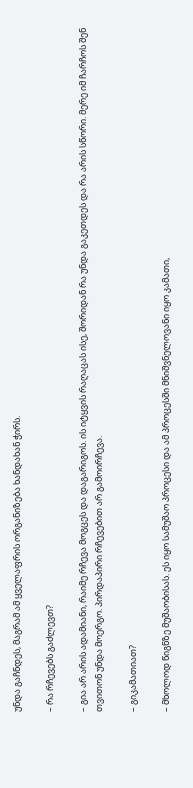უნდა გაჩნდეს, მაგრამ ამ ყველაფრის ორგანიზება ხანდახან ჭირს.

– რა რჩევებს გაძლევთ?

– გია არ არის ადამიანი, რაიმე რჩევა მოგცეს და დაგარიგოს. ის იტყვის რაღაცას ისე, შორიდან რა უნდა გაკეთდეს და რა არის სწორი. მერე იმ ჩარჩოს შენ თვითონ უნდა მოერგო. პირდაპირი რჩევებით არ გამოირჩევა.

– გიკამათიათ?

– მხოლოდ წიგნზე მუშაობისას. ეს იყო სამუშაო პროცესი და ამ პროცესში მნიშვნელოვანი იყო კამათი,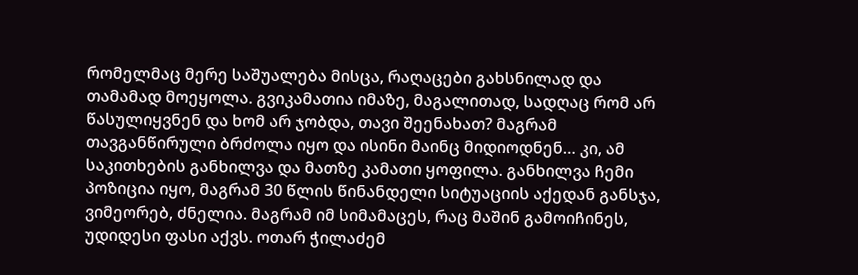რომელმაც მერე საშუალება მისცა, რაღაცები გახსნილად და თამამად მოეყოლა. გვიკამათია იმაზე, მაგალითად, სადღაც რომ არ წასულიყვნენ და ხომ არ ჯობდა, თავი შეენახათ? მაგრამ თავგანწირული ბრძოლა იყო და ისინი მაინც მიდიოდნენ… კი, ამ საკითხების განხილვა და მათზე კამათი ყოფილა. განხილვა ჩემი პოზიცია იყო, მაგრამ 30 წლის წინანდელი სიტუაციის აქედან განსჯა, ვიმეორებ, ძნელია. მაგრამ იმ სიმამაცეს, რაც მაშინ გამოიჩინეს, უდიდესი ფასი აქვს. ოთარ ჭილაძემ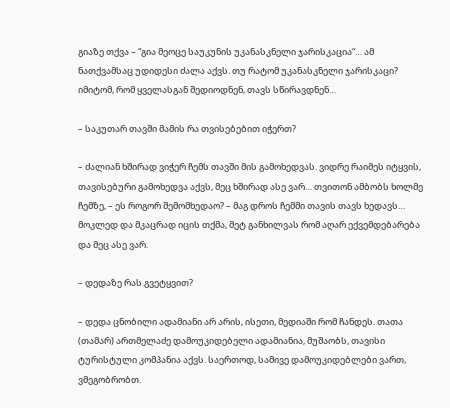გიაზე თქვა – “გია მეოცე საუკუნის უკანასკნელი ჯარისკაცია“… ამ ნათქვამსაც უდიდესი ძალა აქვს. თუ რატომ უკანასკნელი ჯარისკაცი? იმიტომ, რომ ყველასგან შედიოდნენ, თავს სწირავდნენ…

– საკუთარ თავში მამის რა თვისებებით იჭერთ?

– ძალიან ხშირად ვიჭერ ჩემს თავში მის გამოხედვას. ვიდრე რაიმეს იტყვის, თავისებური გამოხედვა აქვს, მეც ხშირად ასე ვარ… თვითონ ამბობს ხოლმე ჩემზე, – ეს როგორ შემომხედაო? – მაგ დროს ჩემში თავის თავს ხედავს… მოკლედ და მკაცრად იცის თქმა, მეტ განხილვას რომ აღარ ექვემდებარება და მეც ასე ვარ.

– დედაზე რას გვეტყვით?

– დედა ცნობილი ადამიანი არ არის, ისეთი, მედიაში რომ ჩანდეს. თათა (თამარ) ართმელაძე დამოუკიდებელი ადამიანია, მუშაობს, თავისი ტურისტული კომპანია აქვს. საერთოდ, სამივე დამოუკიდებლები ვართ, ვმეგობრობთ.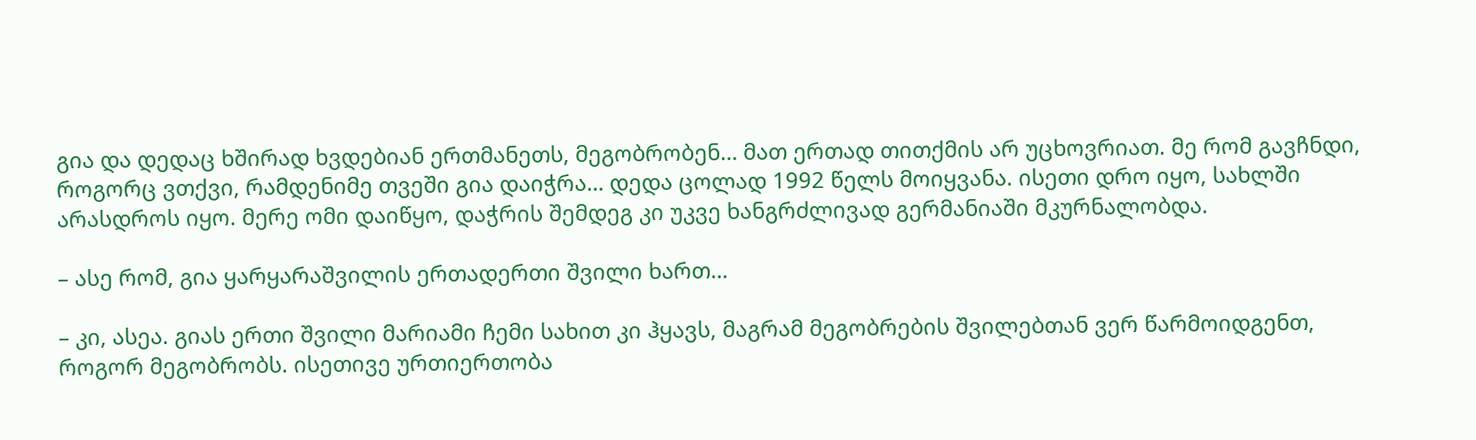გია და დედაც ხშირად ხვდებიან ერთმანეთს, მეგობრობენ… მათ ერთად თითქმის არ უცხოვრიათ. მე რომ გავჩნდი, როგორც ვთქვი, რამდენიმე თვეში გია დაიჭრა… დედა ცოლად 1992 წელს მოიყვანა. ისეთი დრო იყო, სახლში არასდროს იყო. მერე ომი დაიწყო, დაჭრის შემდეგ კი უკვე ხანგრძლივად გერმანიაში მკურნალობდა.

– ასე რომ, გია ყარყარაშვილის ერთადერთი შვილი ხართ…

– კი, ასეა. გიას ერთი შვილი მარიამი ჩემი სახით კი ჰყავს, მაგრამ მეგობრების შვილებთან ვერ წარმოიდგენთ, როგორ მეგობრობს. ისეთივე ურთიერთობა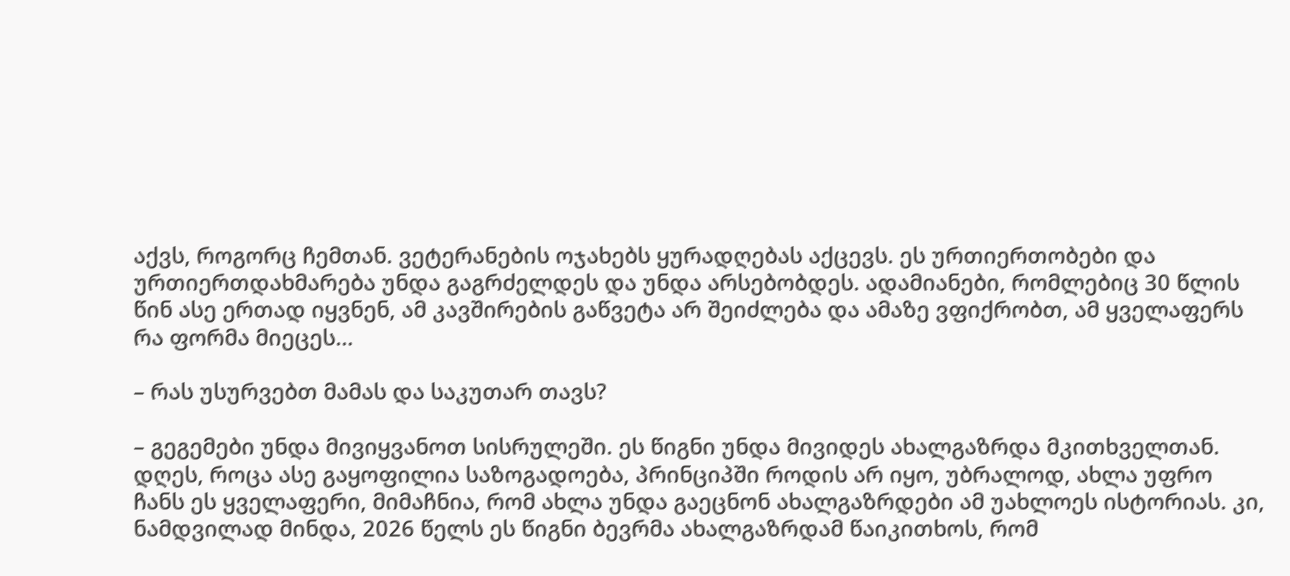აქვს, როგორც ჩემთან. ვეტერანების ოჯახებს ყურადღებას აქცევს. ეს ურთიერთობები და ურთიერთდახმარება უნდა გაგრძელდეს და უნდა არსებობდეს. ადამიანები, რომლებიც 30 წლის წინ ასე ერთად იყვნენ, ამ კავშირების გაწვეტა არ შეიძლება და ამაზე ვფიქრობთ, ამ ყველაფერს რა ფორმა მიეცეს…

– რას უსურვებთ მამას და საკუთარ თავს?

– გეგემები უნდა მივიყვანოთ სისრულეში. ეს წიგნი უნდა მივიდეს ახალგაზრდა მკითხველთან. დღეს, როცა ასე გაყოფილია საზოგადოება, პრინციპში როდის არ იყო, უბრალოდ, ახლა უფრო ჩანს ეს ყველაფერი, მიმაჩნია, რომ ახლა უნდა გაეცნონ ახალგაზრდები ამ უახლოეს ისტორიას. კი, ნამდვილად მინდა, 2026 წელს ეს წიგნი ბევრმა ახალგაზრდამ წაიკითხოს, რომ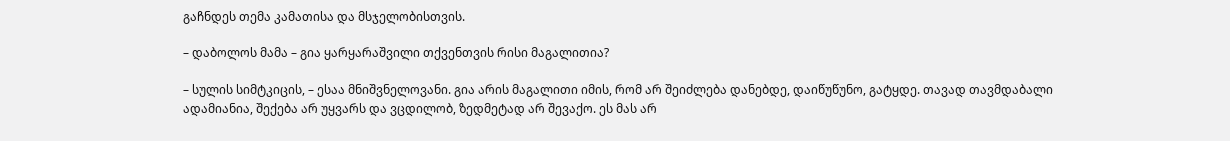გაჩნდეს თემა კამათისა და მსჯელობისთვის.

– დაბოლოს მამა – გია ყარყარაშვილი თქვენთვის რისი მაგალითია?

– სულის სიმტკიცის, – ესაა მნიშვნელოვანი. გია არის მაგალითი იმის, რომ არ შეიძლება დანებდე, დაიწუწუნო, გატყდე. თავად თავმდაბალი ადამიანია, შექება არ უყვარს და ვცდილობ, ზედმეტად არ შევაქო. ეს მას არ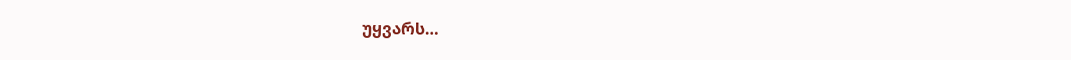უყვარს…